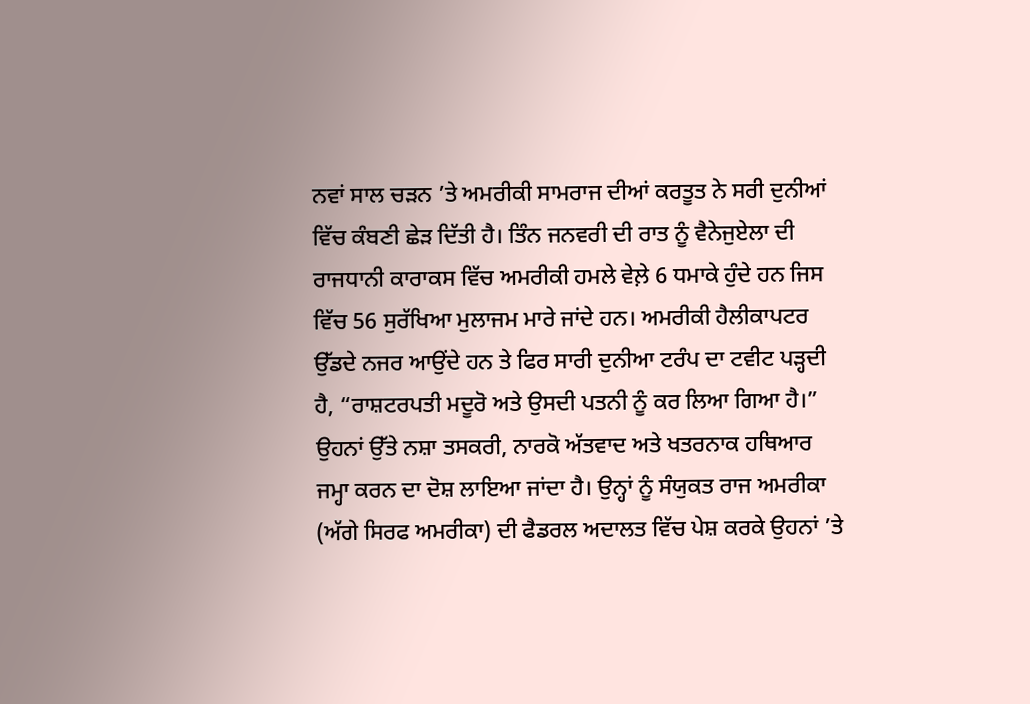ਨਵਾਂ ਸਾਲ ਚੜਨ ’ਤੇ ਅਮਰੀਕੀ ਸਾਮਰਾਜ ਦੀਆਂ ਕਰਤੂਤ ਨੇ ਸਰੀ ਦੁਨੀਆਂ ਵਿੱਚ ਕੰਬਣੀ ਛੇੜ ਦਿੱਤੀ ਹੈ। ਤਿੰਨ ਜਨਵਰੀ ਦੀ ਰਾਤ ਨੂੰ ਵੈਨੇਜੁਏਲਾ ਦੀ ਰਾਜਧਾਨੀ ਕਾਰਾਕਸ ਵਿੱਚ ਅਮਰੀਕੀ ਹਮਲੇ ਵੇਲ਼ੇ 6 ਧਮਾਕੇ ਹੁੰਦੇ ਹਨ ਜਿਸ ਵਿੱਚ 56 ਸੁਰੱਖਿਆ ਮੁਲਾਜਮ ਮਾਰੇ ਜਾਂਦੇ ਹਨ। ਅਮਰੀਕੀ ਹੈਲੀਕਾਪਟਰ ਉੱਡਦੇ ਨਜਰ ਆਉਂਦੇ ਹਨ ਤੇ ਫਿਰ ਸਾਰੀ ਦੁਨੀਆ ਟਰੰਪ ਦਾ ਟਵੀਟ ਪੜ੍ਹਦੀ ਹੈ, “ਰਾਸ਼ਟਰਪਤੀ ਮਦੂਰੋ ਅਤੇ ਉਸਦੀ ਪਤਨੀ ਨੂੰ ਕਰ ਲਿਆ ਗਿਆ ਹੈ।” ਉਹਨਾਂ ਉੱਤੇ ਨਸ਼ਾ ਤਸਕਰੀ, ਨਾਰਕੋ ਅੱਤਵਾਦ ਅਤੇ ਖਤਰਨਾਕ ਹਥਿਆਰ ਜਮ੍ਹਾ ਕਰਨ ਦਾ ਦੋਸ਼ ਲਾਇਆ ਜਾਂਦਾ ਹੈ। ਉਨ੍ਹਾਂ ਨੂੰ ਸੰਯੁਕਤ ਰਾਜ ਅਮਰੀਕਾ (ਅੱਗੇ ਸਿਰਫ ਅਮਰੀਕਾ) ਦੀ ਫੈਡਰਲ ਅਦਾਲਤ ਵਿੱਚ ਪੇਸ਼ ਕਰਕੇ ਉਹਨਾਂ ’ਤੇ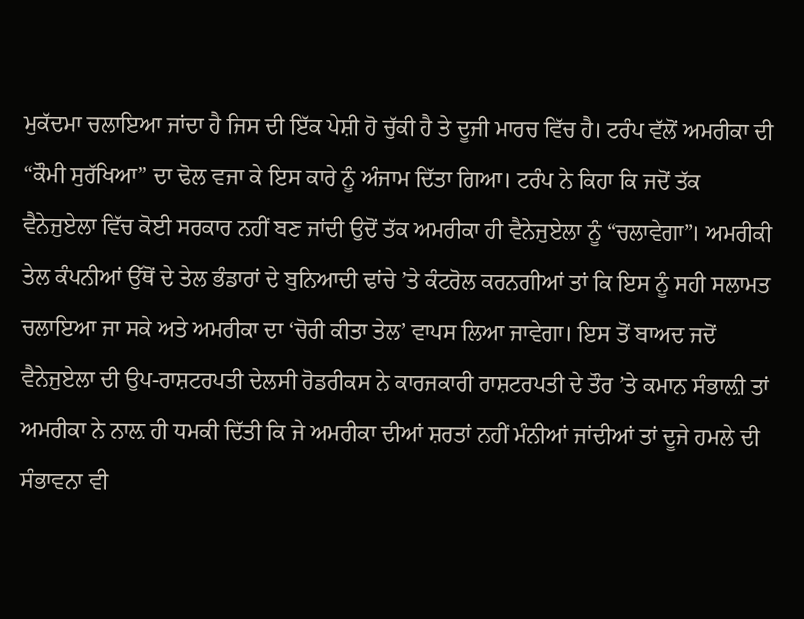ਮੁਕੱਦਮਾ ਚਲਾਇਆ ਜਾਂਦਾ ਹੈ ਜਿਸ ਦੀ ਇੱਕ ਪੇਸ਼ੀ ਹੋ ਚੁੱਕੀ ਹੈ ਤੇ ਦੂਜੀ ਮਾਰਚ ਵਿੱਚ ਹੈ। ਟਰੰਪ ਵੱਲੋਂ ਅਮਰੀਕਾ ਦੀ “ਕੌਮੀ ਸੁਰੱਖਿਆ” ਦਾ ਢੋਲ ਵਜਾ ਕੇ ਇਸ ਕਾਰੇ ਨੂੰ ਅੰਜਾਮ ਦਿੱਤਾ ਗਿਆ। ਟਰੰਪ ਨੇ ਕਿਹਾ ਕਿ ਜਦੋਂ ਤੱਕ ਵੈਨੇਜੁਏਲਾ ਵਿੱਚ ਕੋਈ ਸਰਕਾਰ ਨਹੀਂ ਬਣ ਜਾਂਦੀ ਉਦੋਂ ਤੱਕ ਅਮਰੀਕਾ ਹੀ ਵੈਨੇਜੁਏਲਾ ਨੂੰ “ਚਲਾਵੇਗਾ”। ਅਮਰੀਕੀ ਤੇਲ ਕੰਪਨੀਆਂ ਉੱਥੋਂ ਦੇ ਤੇਲ ਭੰਡਾਰਾਂ ਦੇ ਬੁਨਿਆਦੀ ਢਾਂਚੇ ’ਤੇ ਕੰਟਰੋਲ ਕਰਨਗੀਆਂ ਤਾਂ ਕਿ ਇਸ ਨੂੰ ਸਹੀ ਸਲਾਮਤ ਚਲਾਇਆ ਜਾ ਸਕੇ ਅਤੇ ਅਮਰੀਕਾ ਦਾ ‘ਚੋਰੀ ਕੀਤਾ ਤੇਲ’ ਵਾਪਸ ਲਿਆ ਜਾਵੇਗਾ। ਇਸ ਤੋਂ ਬਾਅਦ ਜਦੋਂ ਵੈਨੇਜੁਏਲਾ ਦੀ ਉਪ-ਰਾਸ਼ਟਰਪਤੀ ਦੇਲਸੀ ਰੋਡਰੀਕਸ ਨੇ ਕਾਰਜਕਾਰੀ ਰਾਸ਼ਟਰਪਤੀ ਦੇ ਤੌਰ ’ਤੇ ਕਮਾਨ ਸੰਭਾਲ਼ੀ ਤਾਂ ਅਮਰੀਕਾ ਨੇ ਨਾਲ਼ ਹੀ ਧਮਕੀ ਦਿੱਤੀ ਕਿ ਜੇ ਅਮਰੀਕਾ ਦੀਆਂ ਸ਼ਰਤਾਂ ਨਹੀਂ ਮੰਨੀਆਂ ਜਾਂਦੀਆਂ ਤਾਂ ਦੂਜੇ ਹਮਲੇ ਦੀ ਸੰਭਾਵਨਾ ਵੀ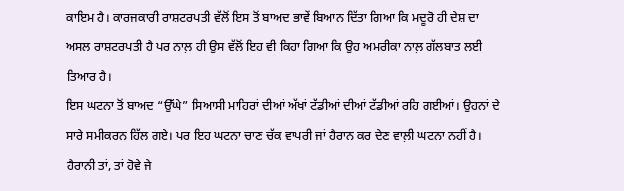ਕਾਇਮ ਹੈ। ਕਾਰਜਕਾਰੀ ਰਾਸ਼ਟਰਪਤੀ ਵੱਲੋਂ ਇਸ ਤੋਂ ਬਾਅਦ ਭਾਵੇਂ ਬਿਆਨ ਦਿੱਤਾ ਗਿਆ ਕਿ ਮਦੂਰੋ ਹੀ ਦੇਸ਼ ਦਾ ਅਸਲ ਰਾਸ਼ਟਰਪਤੀ ਹੈ ਪਰ ਨਾਲ਼ ਹੀ ਉਸ ਵੱਲੋਂ ਇਹ ਵੀ ਕਿਹਾ ਗਿਆ ਕਿ ਉਹ ਅਮਰੀਕਾ ਨਾਲ਼ ਗੱਲਬਾਤ ਲਈ ਤਿਆਰ ਹੈ।
ਇਸ ਘਟਨਾ ਤੋਂ ਬਾਅਦ “ਉੱਘੇ” ਸਿਆਸੀ ਮਾਹਿਰਾਂ ਦੀਆਂ ਅੱਖਾਂ ਟੱਡੀਆਂ ਦੀਆਂ ਟੱਡੀਆਂ ਰਹਿ ਗਈਆਂ। ਉਹਨਾਂ ਦੇ ਸਾਰੇ ਸਮੀਕਰਨ ਹਿੱਲ ਗਏ। ਪਰ ਇਹ ਘਟਨਾ ਚਾਣ ਚੱਕ ਵਾਪਰੀ ਜਾਂ ਹੈਰਾਨ ਕਰ ਦੇਣ ਵਾਲ਼ੀ ਘਟਨਾ ਨਹੀਂ ਹੈ। ਹੈਰਾਨੀ ਤਾਂ, ਤਾਂ ਹੋਵੇ ਜੇ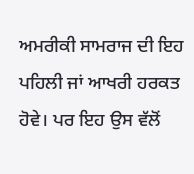ਅਮਰੀਕੀ ਸਾਮਰਾਜ ਦੀ ਇਹ ਪਹਿਲੀ ਜਾਂ ਆਖਰੀ ਹਰਕਤ ਹੋਵੇ। ਪਰ ਇਹ ਉਸ ਵੱਲੋਂ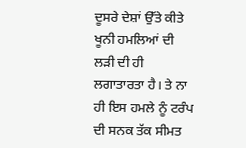ਦੂਸਰੇ ਦੇਸ਼ਾਂ ਉੱਤੇ ਕੀਤੇ ਖੂਨੀ ਹਮਲਿਆਂ ਦੀ ਲੜੀ ਦੀ ਹੀ ਲਗਾਤਾਰਤਾ ਹੈ। ਤੇ ਨਾ ਹੀ ਇਸ ਹਮਲੇ ਨੂੰ ਟਰੰਪ ਦੀ ਸਨਕ ਤੱਕ ਸੀਮਤ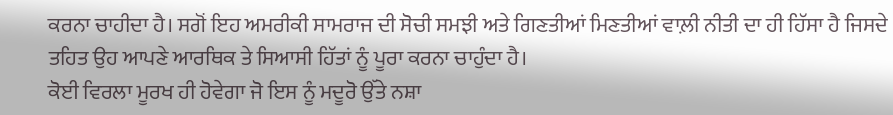ਕਰਨਾ ਚਾਹੀਦਾ ਹੈ। ਸਗੋਂ ਇਹ ਅਮਰੀਕੀ ਸਾਮਰਾਜ ਦੀ ਸੋਚੀ ਸਮਝੀ ਅਤੇ ਗਿਣਤੀਆਂ ਮਿਣਤੀਆਂ ਵਾਲ਼ੀ ਨੀਤੀ ਦਾ ਹੀ ਹਿੱਸਾ ਹੈ ਜਿਸਦੇ ਤਹਿਤ ਉਹ ਆਪਣੇ ਆਰਥਿਕ ਤੇ ਸਿਆਸੀ ਹਿੱਤਾਂ ਨੂੰ ਪੂਰਾ ਕਰਨਾ ਚਾਹੁੰਦਾ ਹੈ।
ਕੋਈ ਵਿਰਲਾ ਮੂਰਖ ਹੀ ਹੋਵੇਗਾ ਜੋ ਇਸ ਨੂੰ ਮਦੂਰੋ ਉੱਤੇ ਨਸ਼ਾ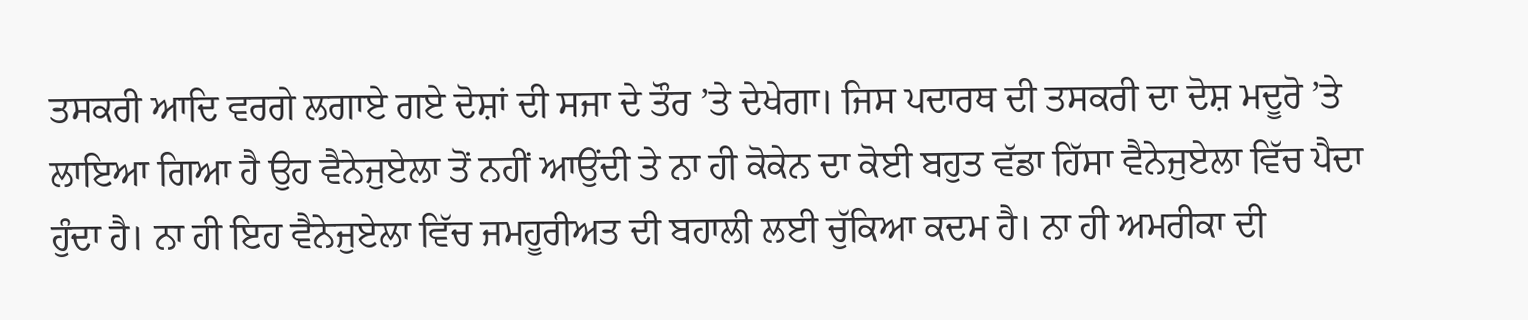ਤਸਕਰੀ ਆਦਿ ਵਰਗੇ ਲਗਾਏ ਗਏ ਦੋਸ਼ਾਂ ਦੀ ਸਜਾ ਦੇ ਤੌਰ ’ਤੇ ਦੇਖੇਗਾ। ਜਿਸ ਪਦਾਰਥ ਦੀ ਤਸਕਰੀ ਦਾ ਦੋਸ਼ ਮਦੂਰੋ ’ਤੇ ਲਾਇਆ ਗਿਆ ਹੈ ਉਹ ਵੈਨੇਜੁਏਲਾ ਤੋਂ ਨਹੀਂ ਆਉਂਦੀ ਤੇ ਨਾ ਹੀ ਕੋਕੇਨ ਦਾ ਕੋਈ ਬਹੁਤ ਵੱਡਾ ਹਿੱਸਾ ਵੈਨੇਜੁਏਲਾ ਵਿੱਚ ਪੈਦਾ ਹੁੰਦਾ ਹੈ। ਨਾ ਹੀ ਇਹ ਵੈਨੇਜੁਏਲਾ ਵਿੱਚ ਜਮਹੂਰੀਅਤ ਦੀ ਬਹਾਲੀ ਲਈ ਚੁੱਕਿਆ ਕਦਮ ਹੈ। ਨਾ ਹੀ ਅਮਰੀਕਾ ਦੀ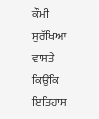ਕੌਮੀ ਸੁਰੱਖਿਆ ਵਾਸਤੇ ਕਿਉਂਕਿ ਇਤਿਹਾਸ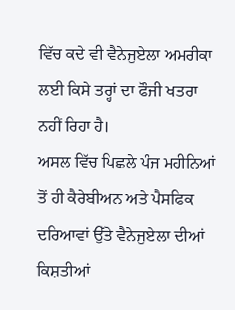ਵਿੱਚ ਕਦੇ ਵੀ ਵੈਨੇਜੁਏਲਾ ਅਮਰੀਕਾ ਲਈ ਕਿਸੇ ਤਰ੍ਹਾਂ ਦਾ ਫੌਜੀ ਖਤਰਾ ਨਹੀਂ ਰਿਹਾ ਹੈ।
ਅਸਲ ਵਿੱਚ ਪਿਛਲੇ ਪੰਜ ਮਹੀਨਿਆਂ ਤੋਂ ਹੀ ਕੈਰੇਬੀਅਨ ਅਤੇ ਪੈਸਫਿਕ ਦਰਿਆਵਾਂ ਉੱਤੇ ਵੈਨੇਜੁਏਲਾ ਦੀਆਂ ਕਿਸ਼ਤੀਆਂ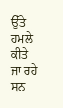ਉੱਤੇ ਹਮਲੇ ਕੀਤੇ ਜਾ ਰਹੇ ਸਨ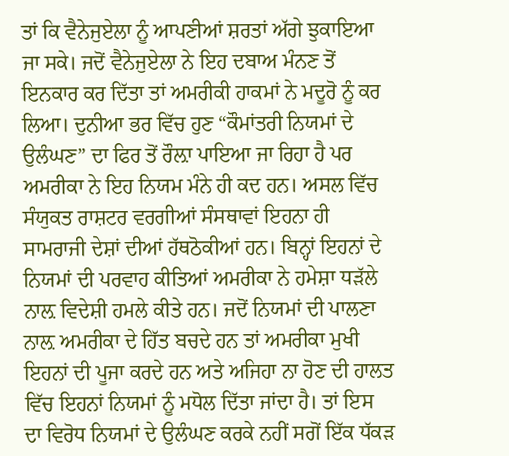ਤਾਂ ਕਿ ਵੈਨੇਜੁਏਲਾ ਨੂੰ ਆਪਣੀਆਂ ਸ਼ਰਤਾਂ ਅੱਗੇ ਝੁਕਾਇਆ ਜਾ ਸਕੇ। ਜਦੋਂ ਵੈਨੇਜੁਏਲਾ ਨੇ ਇਹ ਦਬਾਅ ਮੰਨਣ ਤੋਂ ਇਨਕਾਰ ਕਰ ਦਿੱਤਾ ਤਾਂ ਅਮਰੀਕੀ ਹਾਕਮਾਂ ਨੇ ਮਦੂਰੋ ਨੂੰ ਕਰ ਲਿਆ। ਦੁਨੀਆ ਭਰ ਵਿੱਚ ਹੁਣ “ਕੌਮਾਂਤਰੀ ਨਿਯਮਾਂ ਦੇ ਉਲੰਘਣ” ਦਾ ਫਿਰ ਤੋਂ ਰੌਲ਼ਾ ਪਾਇਆ ਜਾ ਰਿਹਾ ਹੈ ਪਰ ਅਮਰੀਕਾ ਨੇ ਇਹ ਨਿਯਮ ਮੰਨੇ ਹੀ ਕਦ ਹਨ। ਅਸਲ ਵਿੱਚ ਸੰਯੁਕਤ ਰਾਸ਼ਟਰ ਵਰਗੀਆਂ ਸੰਸਥਾਵਾਂ ਇਹਨਾ ਹੀ ਸਾਮਰਾਜੀ ਦੇਸ਼ਾਂ ਦੀਆਂ ਹੱਥਠੋਕੀਆਂ ਹਨ। ਬਿਨ੍ਹਾਂ ਇਹਨਾਂ ਦੇ ਨਿਯਮਾਂ ਦੀ ਪਰਵਾਹ ਕੀਤਿਆਂ ਅਮਰੀਕਾ ਨੇ ਹਮੇਸ਼ਾ ਧੜੱਲੇ ਨਾਲ਼ ਵਿਦੇਸ਼ੀ ਹਮਲੇ ਕੀਤੇ ਹਨ। ਜਦੋਂ ਨਿਯਮਾਂ ਦੀ ਪਾਲਣਾ ਨਾਲ਼ ਅਮਰੀਕਾ ਦੇ ਹਿੱਤ ਬਚਦੇ ਹਨ ਤਾਂ ਅਮਰੀਕਾ ਮੁਖੀ ਇਹਨਾਂ ਦੀ ਪੂਜਾ ਕਰਦੇ ਹਨ ਅਤੇ ਅਜਿਹਾ ਨਾ ਹੋਣ ਦੀ ਹਾਲਤ ਵਿੱਚ ਇਹਨਾਂ ਨਿਯਮਾਂ ਨੂੰ ਮਧੋਲ ਦਿੱਤਾ ਜਾਂਦਾ ਹੈ। ਤਾਂ ਇਸ ਦਾ ਵਿਰੋਧ ਨਿਯਮਾਂ ਦੇ ਉਲੰਘਣ ਕਰਕੇ ਨਹੀਂ ਸਗੋਂ ਇੱਕ ਧੱਕੜ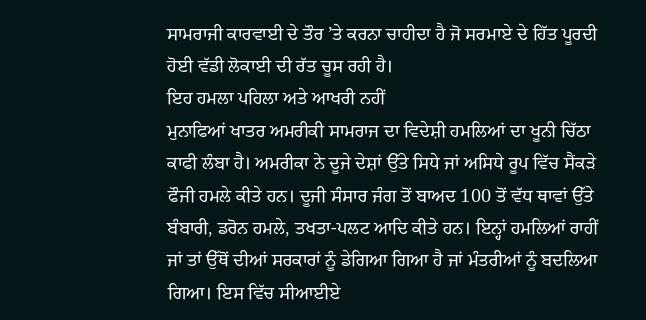ਸਾਮਰਾਜੀ ਕਾਰਵਾਈ ਦੇ ਤੌਰ ’ਤੇ ਕਰਨਾ ਚਾਹੀਦਾ ਹੈ ਜੋ ਸਰਮਾਏ ਦੇ ਹਿੱਤ ਪੂਰਦੀ ਹੋਈ ਵੱਡੀ ਲੋਕਾਈ ਦੀ ਰੱਤ ਚੂਸ ਰਹੀ ਹੈ।
ਇਹ ਹਮਲਾ ਪਹਿਲਾ ਅਤੇ ਆਖਰੀ ਨਹੀਂ
ਮੁਨਾਫਿਆਂ ਖਾਤਰ ਅਮਰੀਕੀ ਸਾਮਰਾਜ ਦਾ ਵਿਦੇਸ਼ੀ ਹਮਲਿਆਂ ਦਾ ਖੂਨੀ ਚਿੱਠਾ ਕਾਫੀ ਲੰਬਾ ਹੈ। ਅਮਰੀਕਾ ਨੇ ਦੂਜੇ ਦੇਸ਼ਾਂ ਉੱਤੇ ਸਿਧੇ ਜਾਂ ਅਸਿਧੇ ਰੂਪ ਵਿੱਚ ਸੈਂਕੜੇ ਫੌਜੀ ਹਮਲੇ ਕੀਤੇ ਹਨ। ਦੂਜੀ ਸੰਸਾਰ ਜੰਗ ਤੋਂ ਬਾਅਦ 100 ਤੋਂ ਵੱਧ ਥਾਵਾਂ ਉੱਤੇ ਬੰਬਾਰੀ, ਡਰੋਨ ਹਮਲੇ, ਤਖਤਾ-ਪਲਟ ਆਦਿ ਕੀਤੇ ਹਨ। ਇਨ੍ਹਾਂ ਹਮਲਿਆਂ ਰਾਹੀਂ ਜਾਂ ਤਾਂ ਉੱਥੋਂ ਦੀਆਂ ਸਰਕਾਰਾਂ ਨੂੰ ਡੇਗਿਆ ਗਿਆ ਹੈ ਜਾਂ ਮੰਤਰੀਆਂ ਨੂੰ ਬਦਲਿਆ ਗਿਆ। ਇਸ ਵਿੱਚ ਸੀਆਈਏ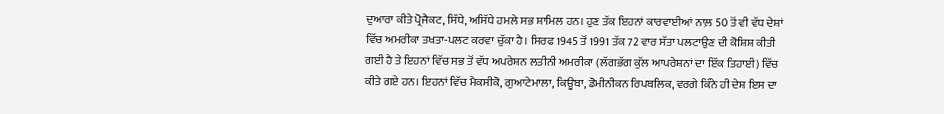ਦੁਆਰਾ ਕੀਤੇ ਪ੍ਰੋਜੈਕਟ, ਸਿੱਧੇ, ਅਸਿੱਧੇ ਹਮਲੇ ਸਭ ਸ਼ਾਮਿਲ ਹਨ। ਹੁਣ ਤੱਕ ਇਹਨਾਂ ਕਾਰਵਾਈਆਂ ਨਾਲ਼ 50 ਤੋਂ ਵੀ ਵੱਧ ਦੇਸ਼ਾਂ ਵਿੱਚ ਅਮਰੀਕਾ ਤਖਤਾ-ਪਲਟ ਕਰਵਾ ਚੁੱਕਾ ਹੈ। ਸਿਰਫ 1945 ਤੋਂ 1991 ਤੱਕ 72 ਵਾਰ ਸੱਤਾ ਪਲਟਾਉਣ ਦੀ ਕੋਸ਼ਿਸ਼ ਕੀਤੀ ਗਈ ਹੈ ਤੇ ਇਹਨਾਂ ਵਿੱਚ ਸਭ ਤੋਂ ਵੱਧ ਅਪਰੇਸ਼ਨ ਲਤੀਨੀ ਅਮਰੀਕਾ (ਲੱਗਭੱਗ ਕੁੱਲ ਆਪਰੇਸ਼ਨਾਂ ਦਾ ਇੱਕ ਤਿਹਾਈ) ਵਿੱਚ ਕੀਤੇ ਗਏ ਹਨ। ਇਹਨਾਂ ਵਿੱਚ ਮੈਕਸੀਕੋ, ਗੁਆਟੇਮਾਲਾ, ਕਿਊਬਾ, ਡੋਮੀਨੀਕਨ ਰਿਪਬਲਿਕ, ਵਰਗੇ ਕਿੰਨੇ ਹੀ ਦੇਸ਼ ਇਸ ਦਾ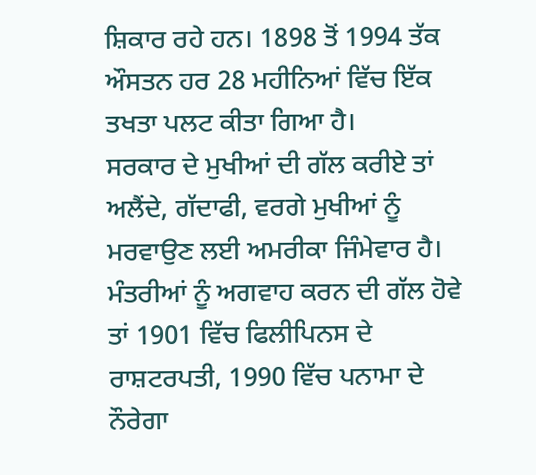ਸ਼ਿਕਾਰ ਰਹੇ ਹਨ। 1898 ਤੋਂ 1994 ਤੱਕ ਔਸਤਨ ਹਰ 28 ਮਹੀਨਿਆਂ ਵਿੱਚ ਇੱਕ ਤਖਤਾ ਪਲਟ ਕੀਤਾ ਗਿਆ ਹੈ।
ਸਰਕਾਰ ਦੇ ਮੁਖੀਆਂ ਦੀ ਗੱਲ ਕਰੀਏ ਤਾਂ ਅਲੈਂਦੇ, ਗੱਦਾਫੀ, ਵਰਗੇ ਮੁਖੀਆਂ ਨੂੰ ਮਰਵਾਉਣ ਲਈ ਅਮਰੀਕਾ ਜਿੰਮੇਵਾਰ ਹੈ। ਮੰਤਰੀਆਂ ਨੂੰ ਅਗਵਾਹ ਕਰਨ ਦੀ ਗੱਲ ਹੋਵੇ ਤਾਂ 1901 ਵਿੱਚ ਫਿਲੀਪਿਨਸ ਦੇ ਰਾਸ਼ਟਰਪਤੀ, 1990 ਵਿੱਚ ਪਨਾਮਾ ਦੇ ਨੌਰੇਗਾ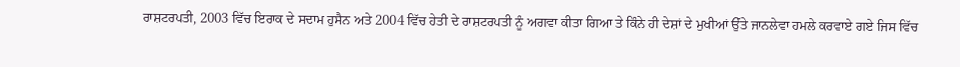ਰਾਸ਼ਟਰਪਤੀ, 2003 ਵਿੱਚ ਇਰਾਕ ਦੇ ਸਦਾਮ ਹੁਸੈਨ ਅਤੇ 2004 ਵਿੱਚ ਹੇਤੀ ਦੇ ਰਾਸ਼ਟਰਪਤੀ ਨੂੰ ਅਗਵਾ ਕੀਤਾ ਗਿਆ ਤੇ ਕਿੰਨੇ ਹੀ ਦੇਸ਼ਾਂ ਦੇ ਮੁਖੀਆਂ ਉੱਤੇ ਜਾਨਲੇਵਾ ਹਮਲੇ ਕਰਵਾਏ ਗਏ ਜਿਸ ਵਿੱਚ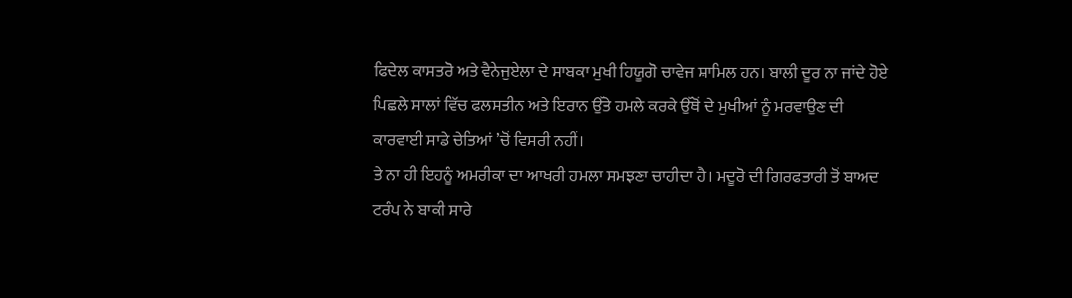ਫਿਦੇਲ ਕਾਸਤਰੋ ਅਤੇ ਵੈਨੇਜੁਏਲਾ ਦੇ ਸਾਬਕਾ ਮੁਖੀ ਹਿਯੂਗੋ ਚਾਵੇਜ ਸ਼ਾਮਿਲ ਹਨ। ਬਾਲੀ ਦੂਰ ਨਾ ਜਾਂਦੇ ਹੋਏ ਪਿਛਲੇ ਸਾਲਾਂ ਵਿੱਚ ਫਲਸਤੀਨ ਅਤੇ ਇਰਾਨ ਉੱਤੇ ਹਮਲੇ ਕਰਕੇ ਉੱਥੋਂ ਦੇ ਮੁਖੀਆਂ ਨੂੰ ਮਰਵਾਉਣ ਦੀ ਕਾਰਵਾਈ ਸਾਡੇ ਚੇਤਿਆਂ ’ਚੋਂ ਵਿਸਰੀ ਨਹੀਂ।
ਤੇ ਨਾ ਹੀ ਇਹਨੂੰ ਅਮਰੀਕਾ ਦਾ ਆਖਰੀ ਹਮਲਾ ਸਮਝਣਾ ਚਾਹੀਦਾ ਹੈ। ਮਦੂਰੋ ਦੀ ਗਿਰਫਤਾਰੀ ਤੋਂ ਬਾਅਦ ਟਰੰਪ ਨੇ ਬਾਕੀ ਸਾਰੇ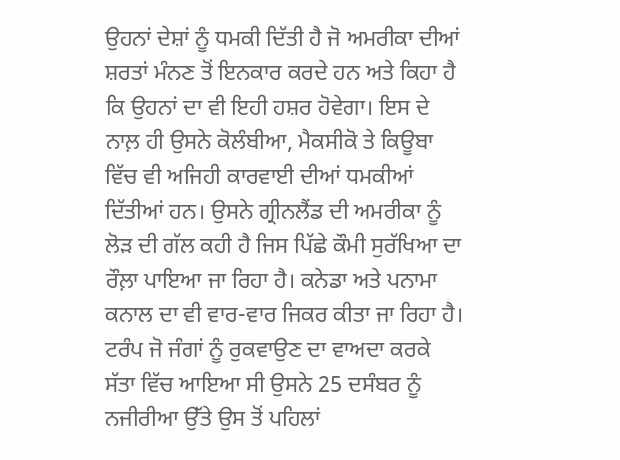ਉਹਨਾਂ ਦੇਸ਼ਾਂ ਨੂੰ ਧਮਕੀ ਦਿੱਤੀ ਹੈ ਜੋ ਅਮਰੀਕਾ ਦੀਆਂ ਸ਼ਰਤਾਂ ਮੰਨਣ ਤੋਂ ਇਨਕਾਰ ਕਰਦੇ ਹਨ ਅਤੇ ਕਿਹਾ ਹੈ ਕਿ ਉਹਨਾਂ ਦਾ ਵੀ ਇਹੀ ਹਸ਼ਰ ਹੋਵੇਗਾ। ਇਸ ਦੇ ਨਾਲ਼ ਹੀ ਉਸਨੇ ਕੋਲੰਬੀਆ, ਮੈਕਸੀਕੋ ਤੇ ਕਿਊਬਾ ਵਿੱਚ ਵੀ ਅਜਿਹੀ ਕਾਰਵਾਈ ਦੀਆਂ ਧਮਕੀਆਂ ਦਿੱਤੀਆਂ ਹਨ। ਉਸਨੇ ਗ੍ਰੀਨਲੈਂਡ ਦੀ ਅਮਰੀਕਾ ਨੂੰ ਲੋੜ ਦੀ ਗੱਲ ਕਹੀ ਹੈ ਜਿਸ ਪਿੱਛੇ ਕੌਮੀ ਸੁਰੱਖਿਆ ਦਾ ਰੌਲ਼ਾ ਪਾਇਆ ਜਾ ਰਿਹਾ ਹੈ। ਕਨੇਡਾ ਅਤੇ ਪਨਾਮਾ ਕਨਾਲ ਦਾ ਵੀ ਵਾਰ-ਵਾਰ ਜਿਕਰ ਕੀਤਾ ਜਾ ਰਿਹਾ ਹੈ। ਟਰੰਪ ਜੋ ਜੰਗਾਂ ਨੂੰ ਰੁਕਵਾਉਣ ਦਾ ਵਾਅਦਾ ਕਰਕੇ ਸੱਤਾ ਵਿੱਚ ਆਇਆ ਸੀ ਉਸਨੇ 25 ਦਸੰਬਰ ਨੂੰ ਨਜੀਰੀਆ ਉੱਤੇ ਉਸ ਤੋਂ ਪਹਿਲਾਂ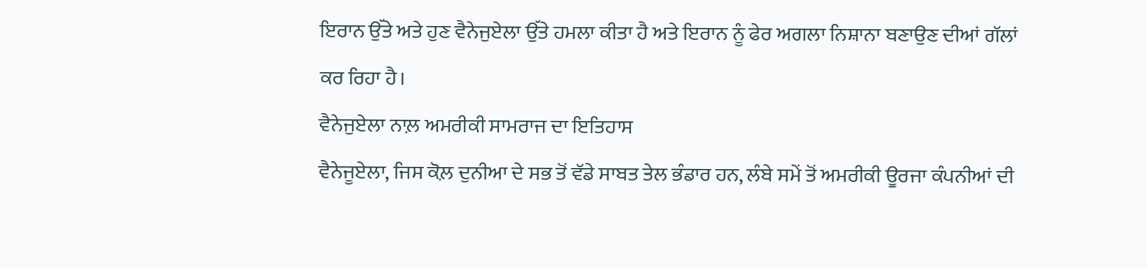ਇਰਾਨ ਉੱਤੇ ਅਤੇ ਹੁਣ ਵੈਨੇਜੁਏਲਾ ਉੱਤੇ ਹਮਲਾ ਕੀਤਾ ਹੈ ਅਤੇ ਇਰਾਨ ਨੂੰ ਫੇਰ ਅਗਲਾ ਨਿਸ਼ਾਨਾ ਬਣਾਉਣ ਦੀਆਂ ਗੱਲਾਂ ਕਰ ਰਿਹਾ ਹੈ।
ਵੈਨੇਜੁਏਲਾ ਨਾਲ਼ ਅਮਰੀਕੀ ਸਾਮਰਾਜ ਦਾ ਇਤਿਹਾਸ
ਵੈਨੇਜੂਏਲਾ, ਜਿਸ ਕੋਲ਼ ਦੁਨੀਆ ਦੇ ਸਭ ਤੋਂ ਵੱਡੇ ਸਾਬਤ ਤੇਲ ਭੰਡਾਰ ਹਨ, ਲੰਬੇ ਸਮੇਂ ਤੋਂ ਅਮਰੀਕੀ ਊਰਜਾ ਕੰਪਨੀਆਂ ਦੀ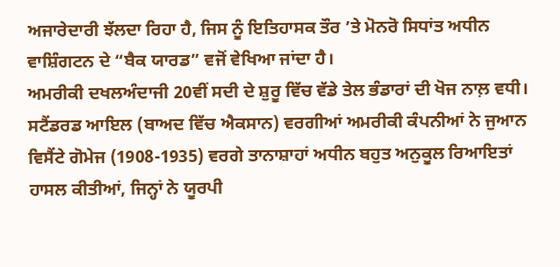ਅਜਾਰੇਦਾਰੀ ਝੱਲਦਾ ਰਿਹਾ ਹੈ, ਜਿਸ ਨੂੰ ਇਤਿਹਾਸਕ ਤੌਰ ’ਤੇ ਮੋਨਰੋ ਸਿਧਾਂਤ ਅਧੀਨ ਵਾਸ਼ਿੰਗਟਨ ਦੇ “ਬੈਕ ਯਾਰਡ” ਵਜੋਂ ਵੇਖਿਆ ਜਾਂਦਾ ਹੈ।
ਅਮਰੀਕੀ ਦਖਲਅੰਦਾਜੀ 20ਵੀਂ ਸਦੀ ਦੇ ਸ਼ੁਰੂ ਵਿੱਚ ਵੱਡੇ ਤੇਲ ਭੰਡਾਰਾਂ ਦੀ ਖੋਜ ਨਾਲ਼ ਵਧੀ। ਸਟੈਂਡਰਡ ਆਇਲ (ਬਾਅਦ ਵਿੱਚ ਐਕਸਾਨ) ਵਰਗੀਆਂ ਅਮਰੀਕੀ ਕੰਪਨੀਆਂ ਨੇ ਜੁਆਨ ਵਿਸੈਂਟੇ ਗੋਮੇਜ (1908-1935) ਵਰਗੇ ਤਾਨਾਸ਼ਾਹਾਂ ਅਧੀਨ ਬਹੁਤ ਅਨੁਕੂਲ ਰਿਆਇਤਾਂ ਹਾਸਲ ਕੀਤੀਆਂ, ਜਿਨ੍ਹਾਂ ਨੇ ਯੂਰਪੀ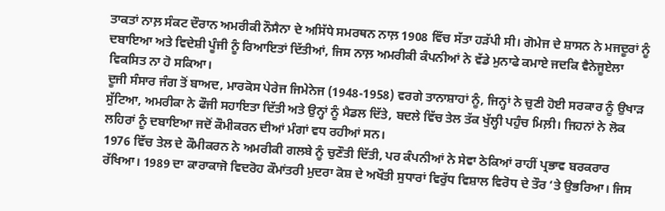ਤਾਕਤਾਂ ਨਾਲ਼ ਸੰਕਟ ਦੌਰਾਨ ਅਮਰੀਕੀ ਨੌਸੈਨਾ ਦੇ ਅਸਿੱਧੇ ਸਮਰਥਨ ਨਾਲ਼ 1908 ਵਿੱਚ ਸੱਤਾ ਹੜੱਪੀ ਸੀ। ਗੋਮੇਜ ਦੇ ਸ਼ਾਸਨ ਨੇ ਮਜਦੂਰਾਂ ਨੂੰ ਦਬਾਇਆ ਅਤੇ ਵਿਦੇਸ਼ੀ ਪੂੰਜੀ ਨੂੰ ਰਿਆਇਤਾਂ ਦਿੱਤੀਆਂ, ਜਿਸ ਨਾਲ਼ ਅਮਰੀਕੀ ਕੰਪਨੀਆਂ ਨੇ ਵੱਡੇ ਮੁਨਾਫੇ ਕਮਾਏ ਜਦਕਿ ਵੈਨੇਜੂਏਲਾ ਵਿਕਸਿਤ ਨਾ ਹੋ ਸਕਿਆ।
ਦੂਜੀ ਸੰਸਾਰ ਜੰਗ ਤੋਂ ਬਾਅਦ, ਮਾਰਕੋਸ ਪੇਰੇਜ ਜਿਮੇਨੇਜ (1948-1958) ਵਰਗੇ ਤਾਨਾਸ਼ਾਹਾਂ ਨੂੰ, ਜਿਨ੍ਹਾਂ ਨੇ ਚੁਣੀ ਹੋਈ ਸਰਕਾਰ ਨੂੰ ਉਖਾੜ ਸੁੱਟਿਆ, ਅਮਰੀਕਾ ਨੇ ਫੌਜੀ ਸਹਾਇਤਾ ਦਿੱਤੀ ਅਤੇ ਉਨ੍ਹਾਂ ਨੂੰ ਮੈਡਲ ਦਿੱਤੇ, ਬਦਲੇ ਵਿੱਚ ਤੇਲ ਤੱਕ ਖੁੱਲ੍ਹੀ ਪਹੁੰਚ ਮਿਲ਼ੀ। ਜਿਹਨਾਂ ਨੇ ਲੋਕ ਲਹਿਰਾਂ ਨੂੰ ਦਬਾਇਆ ਜਦੋਂ ਕੌਮੀਕਰਨ ਦੀਆਂ ਮੰਗਾਂ ਵਧ ਰਹੀਆਂ ਸਨ।
1976 ਵਿੱਚ ਤੇਲ ਦੇ ਕੌਮੀਕਰਨ ਨੇ ਅਮਰੀਕੀ ਗਲਬੇ ਨੂੰ ਚੁਣੌਤੀ ਦਿੱਤੀ, ਪਰ ਕੰਪਨੀਆਂ ਨੇ ਸੇਵਾ ਠੇਕਿਆਂ ਰਾਹੀਂ ਪ੍ਰਭਾਵ ਬਰਕਰਾਰ ਰੱਖਿਆ। 1989 ਦਾ ਕਾਰਾਕਾਜੋ ਵਿਦਰੋਹ ਕੌਮਾਂਤਰੀ ਮੁਦਰਾ ਕੋਸ਼ ਦੇ ਅਖੌਤੀ ਸੁਧਾਰਾਂ ਵਿਰੁੱਧ ਵਿਸ਼ਾਲ ਵਿਰੋਧ ਦੇ ਤੌਰ ’ਤੇ ਉਭਰਿਆ। ਜਿਸ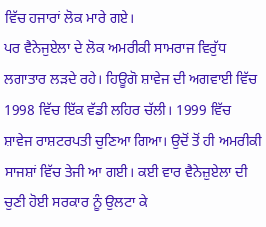ਵਿੱਚ ਹਜਾਰਾਂ ਲੋਕ ਮਾਰੇ ਗਏ।
ਪਰ ਵੈਨੇਜੁਏਲਾ ਦੇ ਲੋਕ ਅਮਰੀਕੀ ਸਾਮਰਾਜ ਵਿਰੁੱਧ ਲਗਾਤਾਰ ਲੜਦੇ ਰਹੇ। ਹਿਊਗੋ ਸ਼ਾਵੇਜ ਦੀ ਅਗਵਾਈ ਵਿੱਚ 1998 ਵਿੱਚ ਇੱਕ ਵੱਡੀ ਲਹਿਰ ਚੱਲੀ। 1999 ਵਿੱਚ ਸ਼ਾਵੇਜ ਰਾਸ਼ਟਰਪਤੀ ਚੁਣਿਆ ਗਿਆ। ਉਦੋਂ ਤੋਂ ਹੀ ਅਮਰੀਕੀ ਸਾਜਸ਼ਾਂ ਵਿੱਚ ਤੇਜੀ ਆ ਗਈ। ਕਈ ਵਾਰ ਵੈਨੇਜ਼ੁਏਲਾ ਦੀ ਚੁਣੀ ਹੋਈ ਸਰਕਾਰ ਨੂੰ ਉਲਟਾ ਕੇ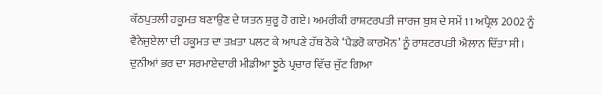ਕੱਠਪੁਤਲੀ ਹਕੂਮਤ ਬਣਾਉਣ ਦੇ ਯਤਨ ਸ਼ੁਰੂ ਹੋ ਗਏ। ਅਮਰੀਕੀ ਰਾਸ਼ਟਰਪਤੀ ਜਾਰਜ ਬੁਸ਼ ਦੇ ਸਮੇਂ 11 ਅਪ੍ਰੈਲ 2002 ਨੂੰ ਵੈਨੇਜੁਏਲਾ ਦੀ ਹਕੂਮਤ ਦਾ ਤਖ਼ਤਾ ਪਲਟ ਕੇ ਆਪਣੇ ਹੱਥ ਠੋਕੇ ‘ਪੈਡਰੋ ਕਾਰਮੋਨ’ ਨੂੰ ਰਾਸ਼ਟਰਪਤੀ ਐਲਾਨ ਦਿੱਤਾ ਸੀ। ਦੁਨੀਆਂ ਭਰ ਦਾ ਸਰਮਾਏਦਾਰੀ ਮੀਡੀਆ ਝੂਠੇ ਪ੍ਰਚਾਰ ਵਿੱਚ ਜੁੱਟ ਗਿਆ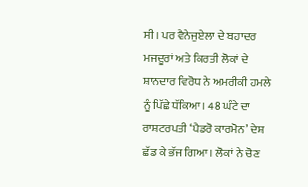ਸੀ। ਪਰ ਵੈਨੇਜੁਏਲਾ ਦੇ ਬਹਾਦਰ ਮਜਦੂਰਾਂ ਅਤੇ ਕਿਰਤੀ ਲੋਕਾਂ ਦੇ ਸ਼ਾਨਦਾਰ ਵਿਰੋਧ ਨੇ ਅਮਰੀਕੀ ਹਮਲੇ ਨੂੰ ਪਿੱਛੇ ਧੱਕਿਆ। 48 ਘੰਟੇ ਦਾ ਰਾਸ਼ਟਰਪਤੀ ‘ਪੈਡਰੋ ਕਾਰਮੋਨ’ ਦੇਸ਼ ਛੱਡ ਕੇ ਭੱਜ ਗਿਆ। ਲੋਕਾਂ ਨੇ ਚੋਣ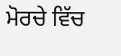ਮੋਰਚੇ ਵਿੱਚ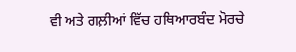ਵੀ ਅਤੇ ਗਲ਼ੀਆਂ ਵਿੱਚ ਹਥਿਆਰਬੰਦ ਮੋਰਚੇ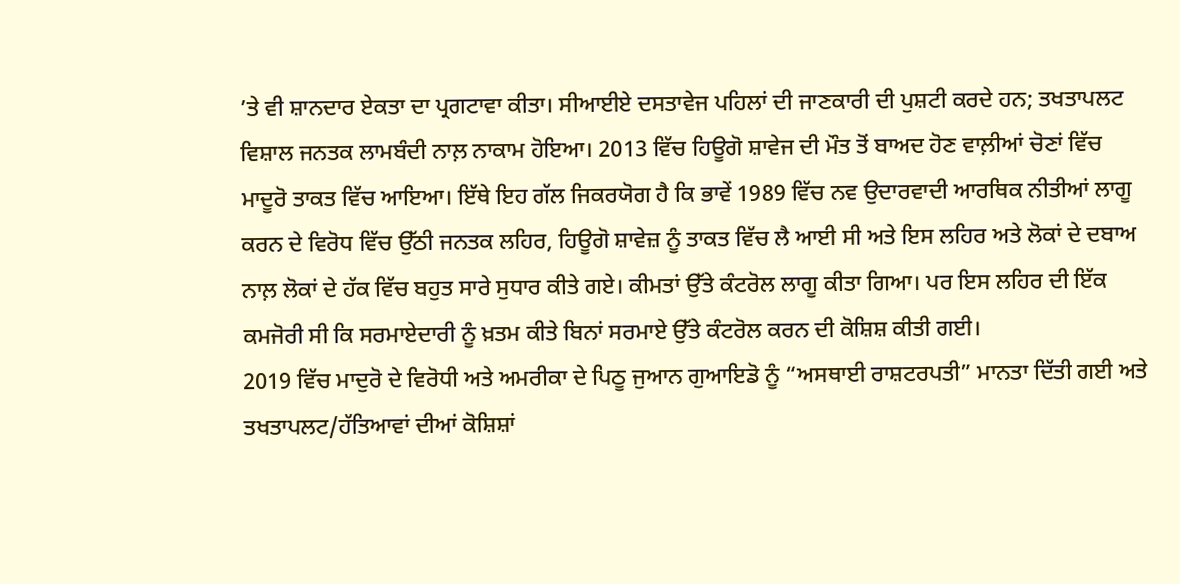’ਤੇ ਵੀ ਸ਼ਾਨਦਾਰ ਏਕਤਾ ਦਾ ਪ੍ਰਗਟਾਵਾ ਕੀਤਾ। ਸੀਆਈਏ ਦਸਤਾਵੇਜ ਪਹਿਲਾਂ ਦੀ ਜਾਣਕਾਰੀ ਦੀ ਪੁਸ਼ਟੀ ਕਰਦੇ ਹਨ; ਤਖਤਾਪਲਟ ਵਿਸ਼ਾਲ ਜਨਤਕ ਲਾਮਬੰਦੀ ਨਾਲ਼ ਨਾਕਾਮ ਹੋਇਆ। 2013 ਵਿੱਚ ਹਿਊਗੋ ਸ਼ਾਵੇਜ ਦੀ ਮੌਤ ਤੋਂ ਬਾਅਦ ਹੋਣ ਵਾਲ਼ੀਆਂ ਚੋਣਾਂ ਵਿੱਚ ਮਾਦੂਰੋ ਤਾਕਤ ਵਿੱਚ ਆਇਆ। ਇੱਥੇ ਇਹ ਗੱਲ ਜਿਕਰਯੋਗ ਹੈ ਕਿ ਭਾਵੇਂ 1989 ਵਿੱਚ ਨਵ ਉਦਾਰਵਾਦੀ ਆਰਥਿਕ ਨੀਤੀਆਂ ਲਾਗੂ ਕਰਨ ਦੇ ਵਿਰੋਧ ਵਿੱਚ ਉੱਠੀ ਜਨਤਕ ਲਹਿਰ, ਹਿਊਗੋ ਸ਼ਾਵੇਜ਼ ਨੂੰ ਤਾਕਤ ਵਿੱਚ ਲੈ ਆਈ ਸੀ ਅਤੇ ਇਸ ਲਹਿਰ ਅਤੇ ਲੋਕਾਂ ਦੇ ਦਬਾਅ ਨਾਲ਼ ਲੋਕਾਂ ਦੇ ਹੱਕ ਵਿੱਚ ਬਹੁਤ ਸਾਰੇ ਸੁਧਾਰ ਕੀਤੇ ਗਏ। ਕੀਮਤਾਂ ਉੱਤੇ ਕੰਟਰੋਲ ਲਾਗੂ ਕੀਤਾ ਗਿਆ। ਪਰ ਇਸ ਲਹਿਰ ਦੀ ਇੱਕ ਕਮਜੋਰੀ ਸੀ ਕਿ ਸਰਮਾਏਦਾਰੀ ਨੂੰ ਖ਼ਤਮ ਕੀਤੇ ਬਿਨਾਂ ਸਰਮਾਏ ਉੱਤੇ ਕੰਟਰੋਲ ਕਰਨ ਦੀ ਕੋਸ਼ਿਸ਼ ਕੀਤੀ ਗਈ।
2019 ਵਿੱਚ ਮਾਦੁਰੋ ਦੇ ਵਿਰੋਧੀ ਅਤੇ ਅਮਰੀਕਾ ਦੇ ਪਿਠੂ ਜੁਆਨ ਗੁਆਇਡੋ ਨੂੰ “ਅਸਥਾਈ ਰਾਸ਼ਟਰਪਤੀ” ਮਾਨਤਾ ਦਿੱਤੀ ਗਈ ਅਤੇ ਤਖਤਾਪਲਟ/ਹੱਤਿਆਵਾਂ ਦੀਆਂ ਕੋਸ਼ਿਸ਼ਾਂ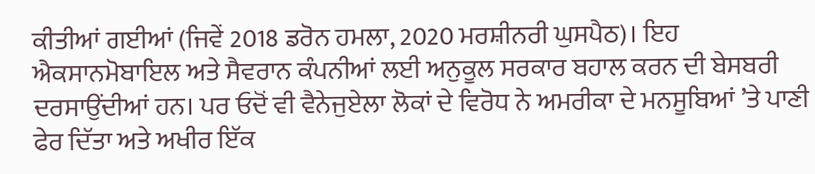ਕੀਤੀਆਂ ਗਈਆਂ (ਜਿਵੇਂ 2018 ਡਰੋਨ ਹਮਲਾ, 2020 ਮਰਸ਼ੀਨਰੀ ਘੁਸਪੈਠ)। ਇਹ ਐਕਸਾਨਮੋਬਾਇਲ ਅਤੇ ਸੈਵਰਾਨ ਕੰਪਨੀਆਂ ਲਈ ਅਨੁਕੂਲ ਸਰਕਾਰ ਬਹਾਲ ਕਰਨ ਦੀ ਬੇਸਬਰੀ ਦਰਸਾਉਂਦੀਆਂ ਹਨ। ਪਰ ਓਦੋਂ ਵੀ ਵੈਨੇਜੁਏਲਾ ਲੋਕਾਂ ਦੇ ਵਿਰੋਧ ਨੇ ਅਮਰੀਕਾ ਦੇ ਮਨਸੂਬਿਆਂ ’ਤੇ ਪਾਣੀ ਫੇਰ ਦਿੱਤਾ ਅਤੇ ਅਖੀਰ ਇੱਕ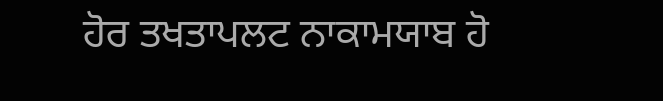ਹੋਰ ਤਖਤਾਪਲਟ ਨਾਕਾਮਯਾਬ ਹੋ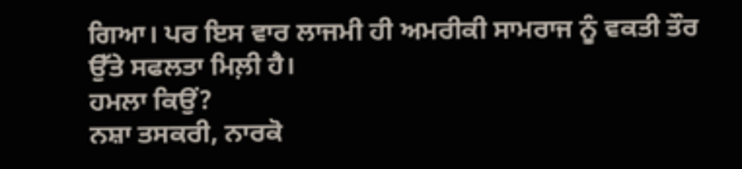ਗਿਆ। ਪਰ ਇਸ ਵਾਰ ਲਾਜਮੀ ਹੀ ਅਮਰੀਕੀ ਸਾਮਰਾਜ ਨੂੰ ਵਕਤੀ ਤੌਰ ਉੱਤੇ ਸਫਲਤਾ ਮਿਲ਼ੀ ਹੈ।
ਹਮਲਾ ਕਿਉਂ?
ਨਸ਼ਾ ਤਸਕਰੀ, ਨਾਰਕੋ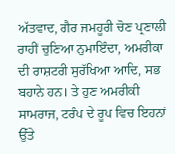ਅੱਤਵਾਦ, ਗੈਰ ਜਮਹੂਰੀ ਚੋਣ ਪ੍ਰਣਾਲੀ ਰਾਹੀਂ ਚੁਣਿਆ ਨੁਮਾਇੰਦਾ, ਅਮਰੀਕਾ ਦੀ ਰਾਸ਼ਟਰੀ ਸੁਰੱਖਿਆ ਆਦਿ, ਸਭ ਬਹਾਨੇ ਹਨ। ਤੇ ਹੁਣ ਅਮਰੀਕੀ ਸਾਮਰਾਜ, ਟਰੰਪ ਦੇ ਰੂਪ ਵਿਚ ਇਹਨਾਂ ਉੱਤੇ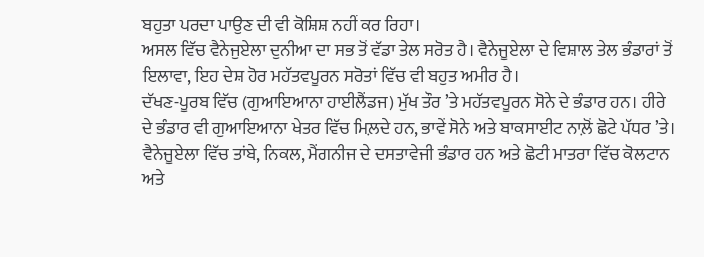ਬਹੁਤਾ ਪਰਦਾ ਪਾਉਣ ਦੀ ਵੀ ਕੋਸ਼ਿਸ਼ ਨਹੀਂ ਕਰ ਰਿਹਾ।
ਅਸਲ ਵਿੱਚ ਵੈਨੇਜੁਏਲਾ ਦੁਨੀਆ ਦਾ ਸਭ ਤੋਂ ਵੱਡਾ ਤੇਲ ਸਰੋਤ ਹੈ। ਵੈਨੇਜੂਏਲਾ ਦੇ ਵਿਸ਼ਾਲ ਤੇਲ ਭੰਡਾਰਾਂ ਤੋਂ ਇਲਾਵਾ, ਇਹ ਦੇਸ਼ ਹੋਰ ਮਹੱਤਵਪੂਰਨ ਸਰੋਤਾਂ ਵਿੱਚ ਵੀ ਬਹੁਤ ਅਮੀਰ ਹੈ।
ਦੱਖਣ-ਪੂਰਬ ਵਿੱਚ (ਗੁਆਇਆਨਾ ਹਾਈਲੈਂਡਜ) ਮੁੱਖ ਤੌਰ ’ਤੇ ਮਹੱਤਵਪੂਰਨ ਸੋਨੇ ਦੇ ਭੰਡਾਰ ਹਨ। ਹੀਰੇ ਦੇ ਭੰਡਾਰ ਵੀ ਗੁਆਇਆਨਾ ਖੇਤਰ ਵਿੱਚ ਮਿਲ਼ਦੇ ਹਨ, ਭਾਵੇਂ ਸੋਨੇ ਅਤੇ ਬਾਕਸਾਈਟ ਨਾਲ਼ੋਂ ਛੋਟੇ ਪੱਧਰ ’ਤੇ। ਵੈਨੇਜੂਏਲਾ ਵਿੱਚ ਤਾਂਬੇ, ਨਿਕਲ, ਮੈਂਗਨੀਜ ਦੇ ਦਸਤਾਵੇਜੀ ਭੰਡਾਰ ਹਨ ਅਤੇ ਛੋਟੀ ਮਾਤਰਾ ਵਿੱਚ ਕੋਲਟਾਨ ਅਤੇ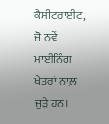ਕੈਸੀਟਰਾਈਟ, ਜੋ ਨਵੇਂ ਮਾਈਨਿੰਗ ਖੇਤਰਾਂ ਨਾਲ਼ ਜੁੜੇ ਹਨ।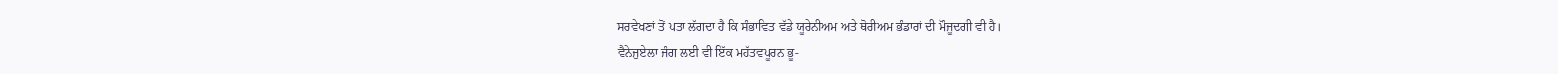ਸਰਵੇਖਣਾਂ ਤੋਂ ਪਤਾ ਲੱਗਦਾ ਹੈ ਕਿ ਸੰਭਾਵਿਤ ਵੱਡੇ ਯੂਰੇਨੀਅਮ ਅਤੇ ਥੋਰੀਅਮ ਭੰਡਾਰਾਂ ਦੀ ਮੌਜੂਦਗੀ ਵੀ ਹੈ।
ਵੈਨੇਜੁਏਲਾ ਜੰਗ ਲਈ ਵੀ ਇੱਕ ਮਹੱਤਵਪੂਰਨ ਭੂ-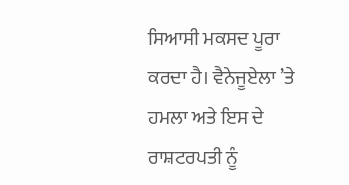ਸਿਆਸੀ ਮਕਸਦ ਪੂਰਾ ਕਰਦਾ ਹੈ। ਵੈਨੇਜੂਏਲਾ ’ਤੇ ਹਮਲਾ ਅਤੇ ਇਸ ਦੇ ਰਾਸ਼ਟਰਪਤੀ ਨੂੰ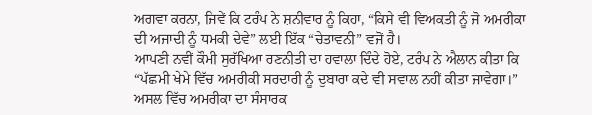ਅਗਵਾ ਕਰਨਾ, ਜਿਵੇਂ ਕਿ ਟਰੰਪ ਨੇ ਸ਼ਨੀਵਾਰ ਨੂੰ ਕਿਹਾ, “ਕਿਸੇ ਵੀ ਵਿਅਕਤੀ ਨੂੰ ਜੋ ਅਮਰੀਕਾ ਦੀ ਅਜਾਦੀ ਨੂੰ ਧਮਕੀ ਦੇਵੇ” ਲਈ ਇੱਕ “ਚੇਤਾਵਨੀ” ਵਜੋਂ ਹੈ।
ਆਪਣੀ ਨਵੀਂ ਕੌਮੀ ਸੁਰੱਖਿਆ ਰਣਨੀਤੀ ਦਾ ਹਵਾਲਾ ਦਿੰਦੇ ਹੋਏ, ਟਰੰਪ ਨੇ ਐਲਾਨ ਕੀਤਾ ਕਿ “ਪੱਛਮੀ ਖੇਮੇ ਵਿੱਚ ਅਮਰੀਕੀ ਸਰਦਾਰੀ ਨੂੰ ਦੁਬਾਰਾ ਕਦੇ ਵੀ ਸਵਾਲ ਨਹੀਂ ਕੀਤਾ ਜਾਵੇਗਾ।”
ਅਸਲ ਵਿੱਚ ਅਮਰੀਕਾ ਦਾ ਸੰਸਾਰਕ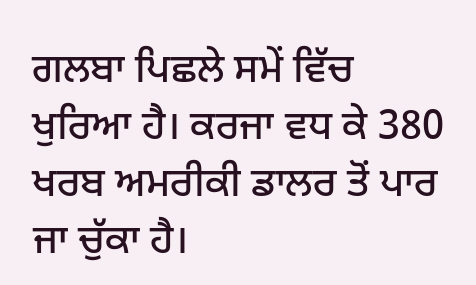ਗਲਬਾ ਪਿਛਲੇ ਸਮੇਂ ਵਿੱਚ ਖੁਰਿਆ ਹੈ। ਕਰਜਾ ਵਧ ਕੇ 380 ਖਰਬ ਅਮਰੀਕੀ ਡਾਲਰ ਤੋਂ ਪਾਰ ਜਾ ਚੁੱਕਾ ਹੈ।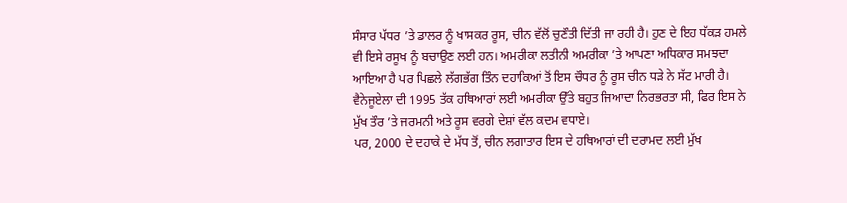ਸੰਸਾਰ ਪੱਧਰ ’ਤੇ ਡਾਲਰ ਨੂੰ ਖਾਸਕਰ ਰੂਸ, ਚੀਨ ਵੱਲੋਂ ਚੁਣੌਤੀ ਦਿੱਤੀ ਜਾ ਰਹੀ ਹੈ। ਹੁਣ ਦੇ ਇਹ ਧੱਕੜ ਹਮਲੇ ਵੀ ਇਸੇ ਰਸੂਖ ਨੂੰ ਬਚਾਉਣ ਲਈ ਹਨ। ਅਮਰੀਕਾ ਲਤੀਨੀ ਅਮਰੀਕਾ ’ਤੇ ਆਪਣਾ ਅਧਿਕਾਰ ਸਮਝਦਾ ਆਇਆ ਹੈ ਪਰ ਪਿਛਲੇ ਲੱਗਭੱਗ ਤਿੰਨ ਦਹਾਕਿਆਂ ਤੋਂ ਇਸ ਚੌਧਰ ਨੂੰ ਰੂਸ ਚੀਨ ਧੜੇ ਨੇ ਸੱਟ ਮਾਰੀ ਹੈ।
ਵੈਨੇਜੂਏਲਾ ਦੀ 1995 ਤੱਕ ਹਥਿਆਰਾਂ ਲਈ ਅਮਰੀਕਾ ਉੱਤੇ ਬਹੁਤ ਜਿਆਦਾ ਨਿਰਭਰਤਾ ਸੀ, ਫਿਰ ਇਸ ਨੇ ਮੁੱਖ ਤੌਰ ’ਤੇ ਜਰਮਨੀ ਅਤੇ ਰੂਸ ਵਰਗੇ ਦੇਸ਼ਾਂ ਵੱਲ ਕਦਮ ਵਧਾਏ।
ਪਰ, 2000 ਦੇ ਦਹਾਕੇ ਦੇ ਮੱਧ ਤੋਂ, ਚੀਨ ਲਗਾਤਾਰ ਇਸ ਦੇ ਹਥਿਆਰਾਂ ਦੀ ਦਰਾਮਦ ਲਈ ਮੁੱਖ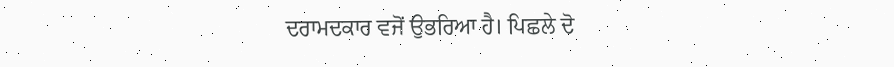ਦਰਾਮਦਕਾਰ ਵਜੋਂ ਉਭਰਿਆ ਹੈ। ਪਿਛਲੇ ਦੋ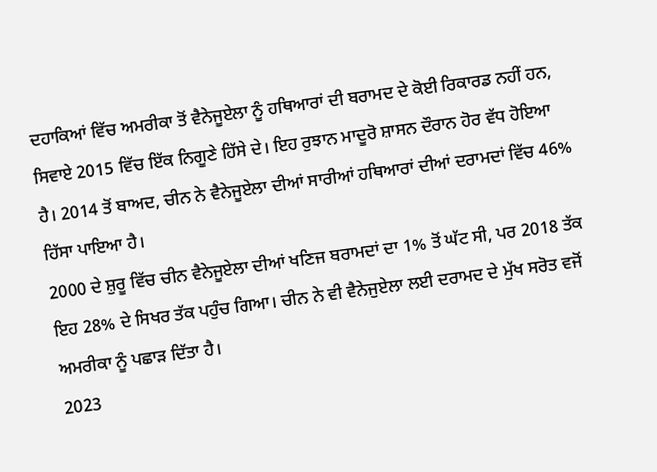ਦਹਾਕਿਆਂ ਵਿੱਚ ਅਮਰੀਕਾ ਤੋਂ ਵੈਨੇਜੂਏਲਾ ਨੂੰ ਹਥਿਆਰਾਂ ਦੀ ਬਰਾਮਦ ਦੇ ਕੋਈ ਰਿਕਾਰਡ ਨਹੀਂ ਹਨ, ਸਿਵਾਏ 2015 ਵਿੱਚ ਇੱਕ ਨਿਗੂਣੇ ਹਿੱਸੇ ਦੇ। ਇਹ ਰੁਝਾਨ ਮਾਦੂਰੋ ਸ਼ਾਸਨ ਦੌਰਾਨ ਹੋਰ ਵੱਧ ਹੋਇਆ ਹੈ। 2014 ਤੋਂ ਬਾਅਦ, ਚੀਨ ਨੇ ਵੈਨੇਜੂਏਲਾ ਦੀਆਂ ਸਾਰੀਆਂ ਹਥਿਆਰਾਂ ਦੀਆਂ ਦਰਾਮਦਾਂ ਵਿੱਚ 46% ਹਿੱਸਾ ਪਾਇਆ ਹੈ।
2000 ਦੇ ਸ਼ੁਰੂ ਵਿੱਚ ਚੀਨ ਵੈਨੇਜੂਏਲਾ ਦੀਆਂ ਖਣਿਜ ਬਰਾਮਦਾਂ ਦਾ 1% ਤੋਂ ਘੱਟ ਸੀ, ਪਰ 2018 ਤੱਕ ਇਹ 28% ਦੇ ਸਿਖਰ ਤੱਕ ਪਹੁੰਚ ਗਿਆ। ਚੀਨ ਨੇ ਵੀ ਵੈਨੇਜੁਏਲਾ ਲਈ ਦਰਾਮਦ ਦੇ ਮੁੱਖ ਸਰੋਤ ਵਜੋਂ ਅਮਰੀਕਾ ਨੂੰ ਪਛਾੜ ਦਿੱਤਾ ਹੈ।
2023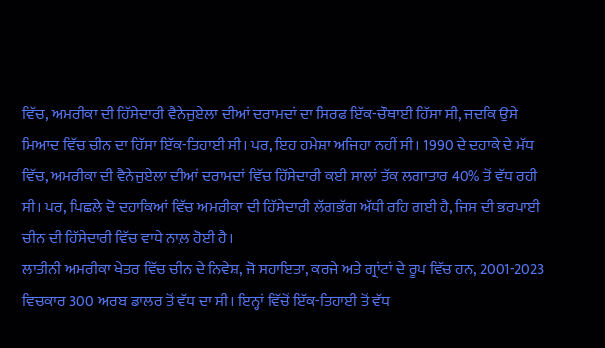ਵਿੱਚ, ਅਮਰੀਕਾ ਦੀ ਹਿੱਸੇਦਾਰੀ ਵੈਨੇਜੁਏਲਾ ਦੀਆਂ ਦਰਾਮਦਾਂ ਦਾ ਸਿਰਫ ਇੱਕ-ਚੌਥਾਈ ਹਿੱਸਾ ਸੀ, ਜਦਕਿ ਉਸੇ ਮਿਆਦ ਵਿੱਚ ਚੀਨ ਦਾ ਹਿੱਸਾ ਇੱਕ-ਤਿਹਾਈ ਸੀ। ਪਰ, ਇਹ ਹਮੇਸ਼ਾ ਅਜਿਹਾ ਨਹੀਂ ਸੀ। 1990 ਦੇ ਦਹਾਕੇ ਦੇ ਮੱਧ ਵਿੱਚ, ਅਮਰੀਕਾ ਦੀ ਵੈਨੇਜੁਏਲਾ ਦੀਆਂ ਦਰਾਮਦਾਂ ਵਿੱਚ ਹਿੱਸੇਦਾਰੀ ਕਈ ਸਾਲਾਂ ਤੱਕ ਲਗਾਤਾਰ 40% ਤੋਂ ਵੱਧ ਰਹੀ ਸੀ। ਪਰ, ਪਿਛਲੇ ਦੋ ਦਹਾਕਿਆਂ ਵਿੱਚ ਅਮਰੀਕਾ ਦੀ ਹਿੱਸੇਦਾਰੀ ਲੱਗਭੱਗ ਅੱਧੀ ਰਹਿ ਗਈ ਹੈ, ਜਿਸ ਦੀ ਭਰਪਾਈ ਚੀਨ ਦੀ ਹਿੱਸੇਦਾਰੀ ਵਿੱਚ ਵਾਧੇ ਨਾਲ਼ ਹੋਈ ਹੈ।
ਲਾਤੀਨੀ ਅਮਰੀਕਾ ਖੇਤਰ ਵਿੱਚ ਚੀਨ ਦੇ ਨਿਵੇਸ਼, ਜੋ ਸਹਾਇਤਾ, ਕਰਜੇ ਅਤੇ ਗ੍ਰਾਂਟਾਂ ਦੇ ਰੂਪ ਵਿੱਚ ਹਨ, 2001-2023 ਵਿਚਕਾਰ 300 ਅਰਬ ਡਾਲਰ ਤੋਂ ਵੱਧ ਦਾ ਸੀ। ਇਨ੍ਹਾਂ ਵਿੱਚੋਂ ਇੱਕ-ਤਿਹਾਈ ਤੋਂ ਵੱਧ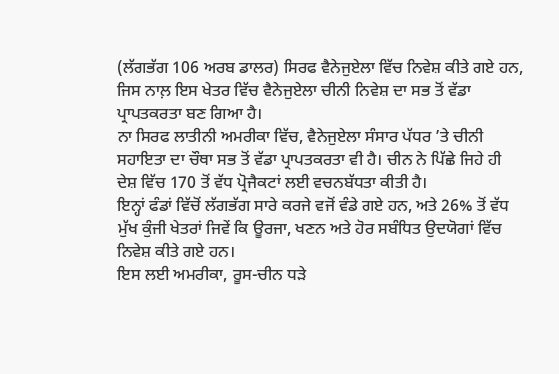(ਲੱਗਭੱਗ 106 ਅਰਬ ਡਾਲਰ) ਸਿਰਫ ਵੈਨੇਜੁਏਲਾ ਵਿੱਚ ਨਿਵੇਸ਼ ਕੀਤੇ ਗਏ ਹਨ, ਜਿਸ ਨਾਲ਼ ਇਸ ਖੇਤਰ ਵਿੱਚ ਵੈਨੇਜੁਏਲਾ ਚੀਨੀ ਨਿਵੇਸ਼ ਦਾ ਸਭ ਤੋਂ ਵੱਡਾ ਪ੍ਰਾਪਤਕਰਤਾ ਬਣ ਗਿਆ ਹੈ।
ਨਾ ਸਿਰਫ ਲਾਤੀਨੀ ਅਮਰੀਕਾ ਵਿੱਚ, ਵੈਨੇਜੁਏਲਾ ਸੰਸਾਰ ਪੱਧਰ ’ਤੇ ਚੀਨੀ ਸਹਾਇਤਾ ਦਾ ਚੌਥਾ ਸਭ ਤੋਂ ਵੱਡਾ ਪ੍ਰਾਪਤਕਰਤਾ ਵੀ ਹੈ। ਚੀਨ ਨੇ ਪਿੱਛੇ ਜਿਹੇ ਹੀ ਦੇਸ਼ ਵਿੱਚ 170 ਤੋਂ ਵੱਧ ਪ੍ਰੋਜੈਕਟਾਂ ਲਈ ਵਚਨਬੱਧਤਾ ਕੀਤੀ ਹੈ।
ਇਨ੍ਹਾਂ ਫੰਡਾਂ ਵਿੱਚੋਂ ਲੱਗਭੱਗ ਸਾਰੇ ਕਰਜੇ ਵਜੋਂ ਵੰਡੇ ਗਏ ਹਨ, ਅਤੇ 26% ਤੋਂ ਵੱਧ ਮੁੱਖ ਕੁੰਜੀ ਖੇਤਰਾਂ ਜਿਵੇਂ ਕਿ ਊਰਜਾ, ਖਣਨ ਅਤੇ ਹੋਰ ਸਬੰਧਿਤ ਉਦਯੋਗਾਂ ਵਿੱਚ ਨਿਵੇਸ਼ ਕੀਤੇ ਗਏ ਹਨ।
ਇਸ ਲਈ ਅਮਰੀਕਾ, ਰੂਸ-ਚੀਨ ਧੜੇ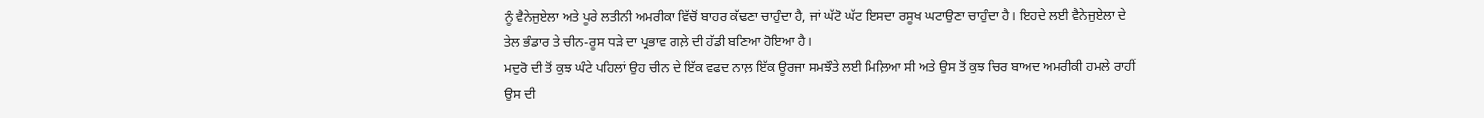ਨੂੰ ਵੈਨੇਜੁਏਲਾ ਅਤੇ ਪੂਰੇ ਲਤੀਨੀ ਅਮਰੀਕਾ ਵਿੱਚੋਂ ਬਾਹਰ ਕੱਢਣਾ ਚਾਹੁੰਦਾ ਹੈ, ਜਾਂ ਘੱਟੋ ਘੱਟ ਇਸਦਾ ਰਸੂਖ ਘਟਾਉਣਾ ਚਾਹੁੰਦਾ ਹੈ। ਇਹਦੇ ਲਈ ਵੈਨੇਜੁਏਲਾ ਦੇ ਤੇਲ ਭੰਡਾਰ ਤੇ ਚੀਨ-ਰੂਸ ਧੜੇ ਦਾ ਪ੍ਰਭਾਵ ਗਲ਼ੇ ਦੀ ਹੱਡੀ ਬਣਿਆ ਹੋਇਆ ਹੈ।
ਮਦੁਰੋ ਦੀ ਤੋਂ ਕੁਝ ਘੰਟੇ ਪਹਿਲਾਂ ਉਹ ਚੀਨ ਦੇ ਇੱਕ ਵਫਦ ਨਾਲ਼ ਇੱਕ ਊਰਜਾ ਸਮਝੌਤੇ ਲਈ ਮਿਲ਼ਿਆ ਸੀ ਅਤੇ ਉਸ ਤੋਂ ਕੁਝ ਚਿਰ ਬਾਅਦ ਅਮਰੀਕੀ ਹਮਲੇ ਰਾਹੀਂ ਉਸ ਦੀ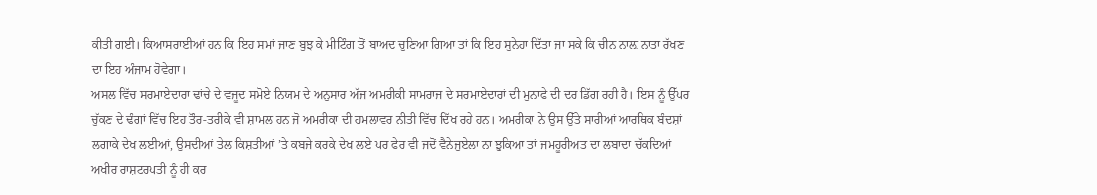ਕੀਤੀ ਗਈ। ਕਿਆਸਰਾਈਆਂ ਹਨ ਕਿ ਇਹ ਸਮਾਂ ਜਾਣ ਬੁਝ ਕੇ ਮੀਟਿੰਗ ਤੋਂ ਬਾਅਦ ਚੁਣਿਆ ਗਿਆ ਤਾਂ ਕਿ ਇਹ ਸੁਨੇਹਾ ਦਿੱਤਾ ਜਾ ਸਕੇ ਕਿ ਚੀਨ ਨਾਲ਼ ਨਾਤਾ ਰੱਖਣ ਦਾ ਇਹ ਅੰਜਾਮ ਹੋਵੇਗਾ।
ਅਸਲ ਵਿੱਚ ਸਰਮਾਏਦਾਰਾ ਢਾਂਚੇ ਦੇ ਵਜੂਦ ਸਮੋਏ ਨਿਯਮ ਦੇ ਅਨੁਸਾਰ ਅੱਜ ਅਮਰੀਕੀ ਸਾਮਰਾਜ ਦੇ ਸਰਮਾਏਦਾਰਾਂ ਦੀ ਮੁਨਾਫੇ ਦੀ ਦਰ ਡਿੱਗ ਰਹੀ ਹੈ। ਇਸ ਨੂੰ ਉੱਪਰ ਚੁੱਕਣ ਦੇ ਢੰਗਾਂ ਵਿੱਚ ਇਹ ਤੌਰ-ਤਰੀਕੇ ਵੀ ਸ਼ਾਮਲ ਹਨ ਜੋ ਅਮਰੀਕਾ ਦੀ ਹਮਲਾਵਰ ਨੀਤੀ ਵਿੱਚ ਦਿੱਖ ਰਹੇ ਹਨ। ਅਮਰੀਕਾ ਨੇ ਉਸ ਉੱਤੇ ਸਾਰੀਆਂ ਆਰਥਿਕ ਬੰਦਸ਼ਾਂ ਲਗਾਕੇ ਦੇਖ ਲਈਆਂ, ਉਸਦੀਆਂ ਤੇਲ ਕਿਸ਼ਤੀਆਂ ’ਤੇ ਕਬਜੇ ਕਰਕੇ ਦੇਖ ਲਏ ਪਰ ਫੇਰ ਵੀ ਜਦੋਂ ਵੈਨੇਜੁਏਲਾ ਨਾ ਝੁਕਿਆ ਤਾਂ ਜਮਹੂਰੀਅਤ ਦਾ ਲਬਾਦਾ ਚੱਕਦਿਆਂ ਅਖੀਰ ਰਾਸ਼ਟਰਪਤੀ ਨੂੰ ਹੀ ਕਰ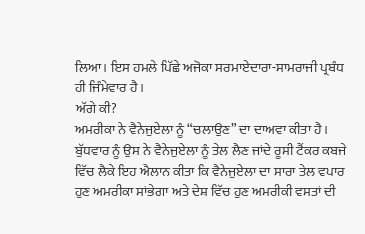ਲਿਆ। ਇਸ ਹਮਲੇ ਪਿੱਛੇ ਅਜੋਕਾ ਸਰਮਾਏਦਾਰਾ-ਸਾਮਰਾਜੀ ਪ੍ਰਬੰਧ ਹੀ ਜਿੰਮੇਵਾਰ ਹੈ।
ਅੱਗੇ ਕੀ?
ਅਮਰੀਕਾ ਨੇ ਵੈਨੇਜੁਏਲਾ ਨੂੰ “ਚਲਾਉਣ” ਦਾ ਦਾਅਵਾ ਕੀਤਾ ਹੈ। ਬੁੱਧਵਾਰ ਨੂੰ ਉਸ ਨੇ ਵੈਨੇਜੁਏਲਾ ਨੂੰ ਤੇਲ ਲੈਣ ਜਾਂਦੇ ਰੂਸੀ ਟੈਂਕਰ ਕਬਜੇ ਵਿੱਚ ਲੈਕੇ ਇਹ ਐਲਾਨ ਕੀਤਾ ਕਿ ਵੈਨੇਜੁਏਲਾ ਦਾ ਸਾਰਾ ਤੇਲ ਵਪਾਰ ਹੁਣ ਅਮਰੀਕਾ ਸਾਂਭੇਗਾ ਅਤੇ ਦੇਸ਼ ਵਿੱਚ ਹੁਣ ਅਮਰੀਕੀ ਵਸਤਾਂ ਦੀ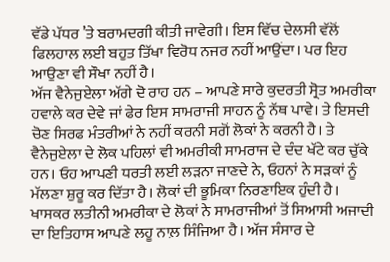ਵੱਡੇ ਪੱਧਰ ’ਤੇ ਬਰਾਮਦਗੀ ਕੀਤੀ ਜਾਵੇਗੀ। ਇਸ ਵਿੱਚ ਦੇਲਸੀ ਵੱਲੋਂ ਫਿਲਹਾਲ ਲਈ ਬਹੁਤ ਤਿੱਖਾ ਵਿਰੋਧ ਨਜਰ ਨਹੀਂ ਆਉਂਦਾ। ਪਰ ਇਹ ਆਉਣਾ ਵੀ ਸੌਖਾ ਨਹੀਂ ਹੈ।
ਅੱਜ ਵੈਨੇਜੁਏਲਾ ਅੱਗੇ ਦੋ ਰਾਹ ਹਨ – ਆਪਣੇ ਸਾਰੇ ਕੁਦਰਤੀ ਸ੍ਰੋਤ ਅਮਰੀਕਾ ਹਵਾਲੇ ਕਰ ਦੇਵੇ ਜਾਂ ਫੇਰ ਇਸ ਸਾਮਰਾਜੀ ਸਾਹਨ ਨੂੰ ਨੱਥ ਪਾਵੇ। ਤੇ ਇਸਦੀ ਚੋਣ ਸਿਰਫ ਮੰਤਰੀਆਂ ਨੇ ਨਹੀਂ ਕਰਨੀ ਸਗੋਂ ਲੋਕਾਂ ਨੇ ਕਰਨੀ ਹੈ। ਤੇ ਵੈਨੇਜੁਏਲਾ ਦੇ ਲੋਕ ਪਹਿਲਾਂ ਵੀ ਅਮਰੀਕੀ ਸਾਮਰਾਜ ਦੇ ਦੰਦ ਖੱਟੇ ਕਰ ਚੁੱਕੇ ਹਨ। ਓਹ ਆਪਣੀ ਧਰਤੀ ਲਈ ਲੜਨਾ ਜਾਣਦੇ ਨੇ, ਓਹਨਾਂ ਨੇ ਸੜਕਾਂ ਨੂੰ ਮੱਲਣਾ ਸ਼ੁਰੂ ਕਰ ਦਿੱਤਾ ਹੈ। ਲੋਕਾਂ ਦੀ ਭੂਮਿਕਾ ਨਿਰਣਾਇਕ ਹੁੰਦੀ ਹੈ। ਖਾਸਕਰ ਲਤੀਨੀ ਅਮਰੀਕਾ ਦੇ ਲੋਕਾਂ ਨੇ ਸਾਮਰਾਜੀਆਂ ਤੋਂ ਸਿਆਸੀ ਅਜਾਦੀ ਦਾ ਇਤਿਹਾਸ ਆਪਣੇ ਲਹੂ ਨਾਲ਼ ਸਿੰਜਿਆ ਹੈ। ਅੱਜ ਸੰਸਾਰ ਦੇ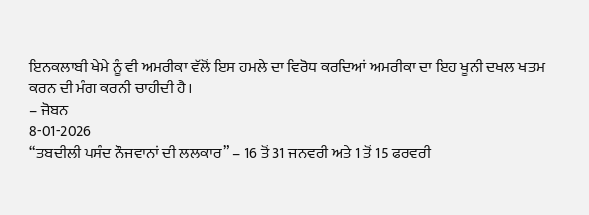ਇਨਕਲਾਬੀ ਖੇਮੇ ਨੂੰ ਵੀ ਅਮਰੀਕਾ ਵੱਲੋਂ ਇਸ ਹਮਲੇ ਦਾ ਵਿਰੋਧ ਕਰਦਿਆਂ ਅਮਰੀਕਾ ਦਾ ਇਹ ਖੂਨੀ ਦਖਲ ਖਤਮ ਕਰਨ ਦੀ ਮੰਗ ਕਰਨੀ ਚਾਹੀਦੀ ਹੈ।
– ਜੋਬਨ
8-01-2026
“ਤਬਦੀਲੀ ਪਸੰਦ ਨੌਜਵਾਨਾਂ ਦੀ ਲਲਕਾਰ” – 16 ਤੋਂ 31 ਜਨਵਰੀ ਅਤੇ 1 ਤੋਂ 15 ਫਰਵਰੀ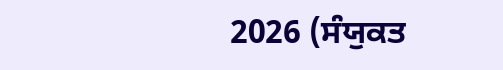2026 (ਸੰਯੁਕਤ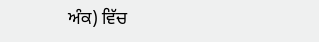ਅੰਕ) ਵਿੱਚ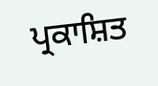ਪ੍ਰਕਾਸ਼ਿਤ